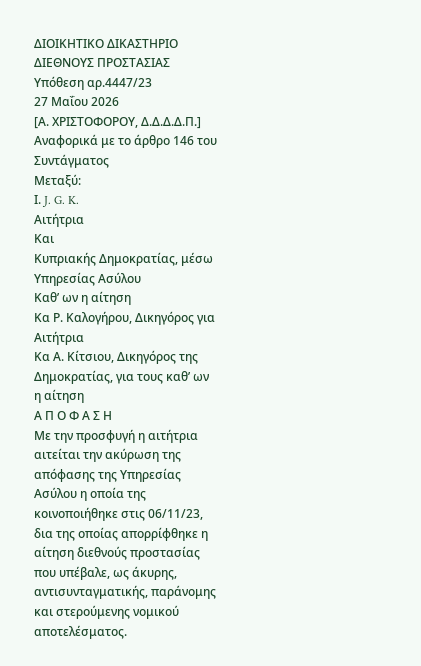ΔΙΟΙΚΗΤΙΚΟ ΔΙΚΑΣΤΗΡΙΟ ΔΙΕΘΝΟΥΣ ΠΡΟΣΤΑΣΙΑΣ
Υπόθεση αρ.4447/23
27 Μαΐου 2026
[Α. ΧΡΙΣΤΟΦΟΡΟΥ, Δ.Δ.Δ.Δ.Π.]
Αναφορικά με το άρθρο 146 του Συντάγματος
Μεταξύ:
Ι. J. G. K.
Αιτήτρια
Και
Κυπριακής Δημοκρατίας, μέσω Υπηρεσίας Ασύλου
Καθ’ ων η αίτηση
Κα Ρ. Καλογήρου, Δικηγόρος για Αιτήτρια
Κα Α. Κίτσιου, Δικηγόρος της Δημοκρατίας, για τους καθ’ ων η αίτηση
Α Π Ο Φ Α Σ Η
Με την προσφυγή η αιτήτρια αιτείται την ακύρωση της απόφασης της Υπηρεσίας Ασύλου η οποία της κοινοποιήθηκε στις 06/11/23, δια της οποίας απορρίφθηκε η αίτηση διεθνούς προστασίας που υπέβαλε, ως άκυρης, αντισυνταγματικής, παράνομης και στερούμενης νομικού αποτελέσματος.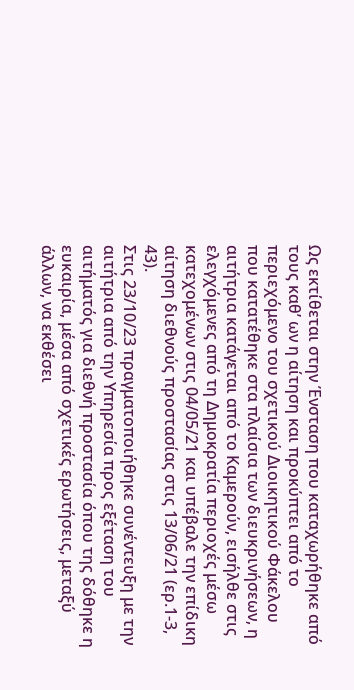Ως εκτίθεται στην Ένσταση που καταχωρήθηκε από τους καθ’ ων η αίτηση και προκύπτει από το περιεχόμενο του σχετικού Διοικητικού Φάκελου που κατατέθηκε στα πλαίσια των διευκρινήσεων, η αιτήτρια κατάγεται από το Καμερούν, εισήλθε στις ελεγχόμενες από τη Δημοκρατία περιοχές μέσω κατεχομένων στις 04/05/21 και υπέβαλε την επίδικη αίτηση διεθνούς προστασίας στις 13/06/21 (ερ.1-3, 43).
Στις 23/10/23 πραγματοποιήθηκε συνέντευξη με την αιτήτρια από την Υπηρεσία προς εξέταση του αιτήματός για διεθνή προστασία όπου της δόθηκε η ευκαιρία, μέσα από σχετικές ερωτήσεις, μεταξύ άλλων, να εκθέσει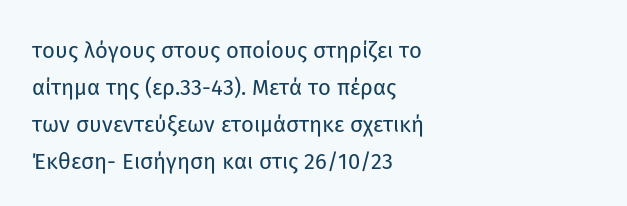τους λόγους στους οποίους στηρίζει το αίτημα της (ερ.33-43). Μετά το πέρας των συνεντεύξεων ετοιμάστηκε σχετική Έκθεση- Εισήγηση και στις 26/10/23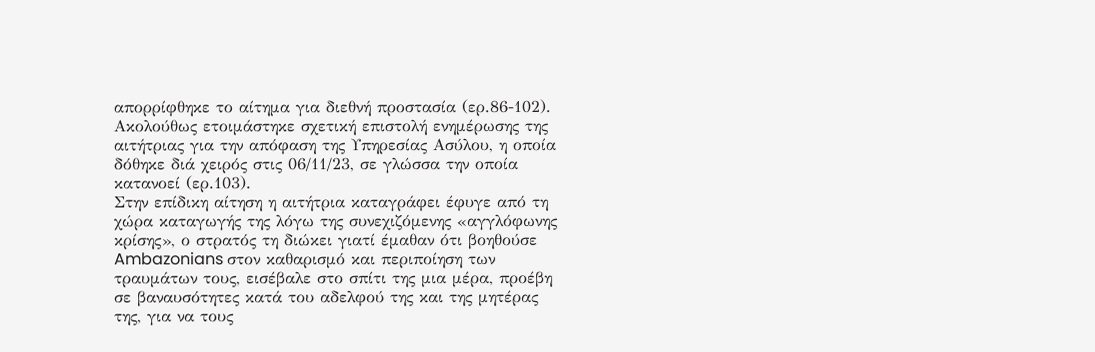απορρίφθηκε το αίτημα για διεθνή προστασία (ερ.86-102).
Ακολούθως ετοιμάστηκε σχετική επιστολή ενημέρωσης της αιτήτριας για την απόφαση της Υπηρεσίας Ασύλου, η οποία δόθηκε διά χειρός στις 06/11/23, σε γλώσσα την οποία κατανοεί (ερ.103).
Στην επίδικη αίτηση η αιτήτρια καταγράφει έφυγε από τη χώρα καταγωγής της λόγω της συνεχιζόμενης «αγγλόφωνης κρίσης», ο στρατός τη διώκει γιατί έμαθαν ότι βοηθούσε Ambazonians στον καθαρισμό και περιποίηση των τραυμάτων τους, εισέβαλε στο σπίτι της μια μέρα, προέβη σε βαναυσότητες κατά του αδελφού της και της μητέρας της, για να τους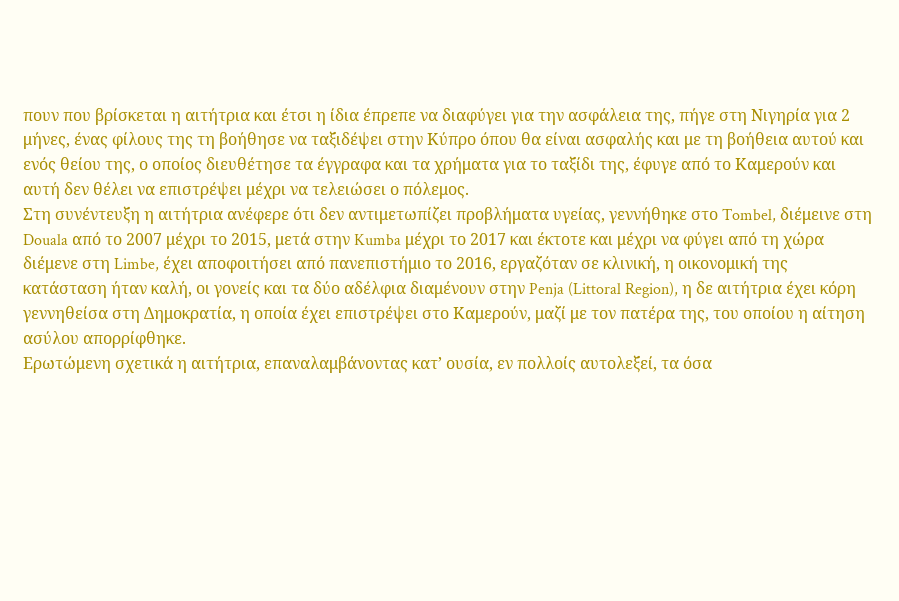πουν που βρίσκεται η αιτήτρια και έτσι η ίδια έπρεπε να διαφύγει για την ασφάλεια της, πήγε στη Νιγηρία για 2 μήνες, ένας φίλους της τη βοήθησε να ταξιδέψει στην Κύπρο όπου θα είναι ασφαλής και με τη βοήθεια αυτού και ενός θείου της, ο οποίος διευθέτησε τα έγγραφα και τα χρήματα για το ταξίδι της, έφυγε από το Καμερούν και αυτή δεν θέλει να επιστρέψει μέχρι να τελειώσει ο πόλεμος.
Στη συνέντευξη η αιτήτρια ανέφερε ότι δεν αντιμετωπίζει προβλήματα υγείας, γεννήθηκε στο Tombel, διέμεινε στη Douala από το 2007 μέχρι το 2015, μετά στην Kumba μέχρι το 2017 και έκτοτε και μέχρι να φύγει από τη χώρα διέμενε στη Limbe, έχει αποφοιτήσει από πανεπιστήμιο το 2016, εργαζόταν σε κλινική, η οικονομική της κατάσταση ήταν καλή, οι γονείς και τα δύο αδέλφια διαμένουν στην Penja (Littoral Region), η δε αιτήτρια έχει κόρη γεννηθείσα στη Δημοκρατία, η οποία έχει επιστρέψει στο Καμερούν, μαζί με τον πατέρα της, του οποίου η αίτηση ασύλου απορρίφθηκε.
Ερωτώμενη σχετικά η αιτήτρια, επαναλαμβάνοντας κατ’ ουσία, εν πολλοίς αυτολεξεί, τα όσα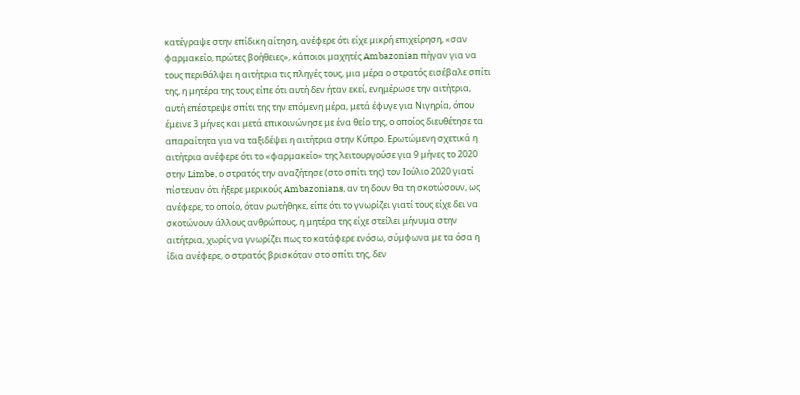κατέγραψε στην επίδικη αίτηση, ανέφερε ότι είχε μικρή επιχείρηση, «σαν φαρμακείο, πρώτες βοήθειες», κάποιοι μαχητές Ambazonian πήγαν για να τους περιθάλψει η αιτήτρια τις πληγές τους, μια μέρα ο στρατός εισέβαλε σπίτι της, η μητέρα της τους είπε ότι αυτή δεν ήταν εκεί, ενημέρωσε την αιτήτρια, αυτή επέστρεψε σπίτι της την επόμενη μέρα, μετά έφυγε για Νιγηρία, όπου έμεινε 3 μήνες και μετά επικοινώνησε με ένα θείο της, ο οποίος διευθέτησε τα απαραίτητα για να ταξιδέψει η αιτήτρια στην Κύπρο. Ερωτώμενη σχετικά η αιτήτρια ανέφερε ότι το «φαρμακείο» της λειτουργούσε για 9 μήνες το 2020 στην Limbe, ο στρατός την αναζήτησε (στο σπίτι της) τον Ιούλιο 2020 γιατί πίστευαν ότι ήξερε μερικούς Ambazonians, αν τη δουν θα τη σκοτώσουν, ως ανέφερε, το οποίο, όταν ρωτήθηκε, είπε ότι το γνωρίζει γιατί τους είχε δει να σκοτώνουν άλλους ανθρώπους, η μητέρα της είχε στείλει μήνυμα στην αιτήτρια, χωρίς να γνωρίζει πως το κατάφερε ενόσω, σύμφωνα με τα όσα η ίδια ανέφερε, ο στρατός βρισκόταν στο σπίτι της, δεν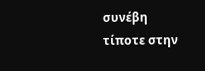συνέβη τίποτε στην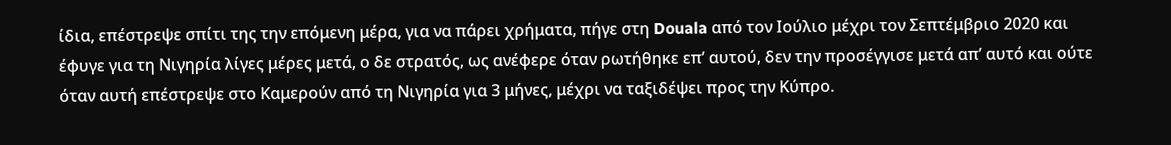ίδια, επέστρεψε σπίτι της την επόμενη μέρα, για να πάρει χρήματα, πήγε στη Douala από τον Ιούλιο μέχρι τον Σεπτέμβριο 2020 και έφυγε για τη Νιγηρία λίγες μέρες μετά, ο δε στρατός, ως ανέφερε όταν ρωτήθηκε επ’ αυτού, δεν την προσέγγισε μετά απ’ αυτό και ούτε όταν αυτή επέστρεψε στο Καμερούν από τη Νιγηρία για 3 μήνες, μέχρι να ταξιδέψει προς την Κύπρο.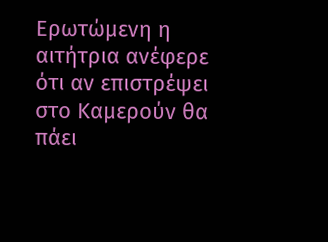Ερωτώμενη η αιτήτρια ανέφερε ότι αν επιστρέψει στο Καμερούν θα πάει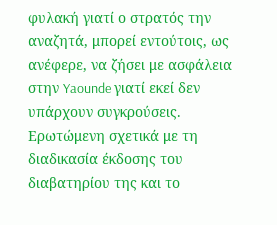φυλακή γιατί ο στρατός την αναζητά, μπορεί εντούτοις, ως ανέφερε, να ζήσει με ασφάλεια στην Yaounde γιατί εκεί δεν υπάρχουν συγκρούσεις. Ερωτώμενη σχετικά με τη διαδικασία έκδοσης του διαβατηρίου της και το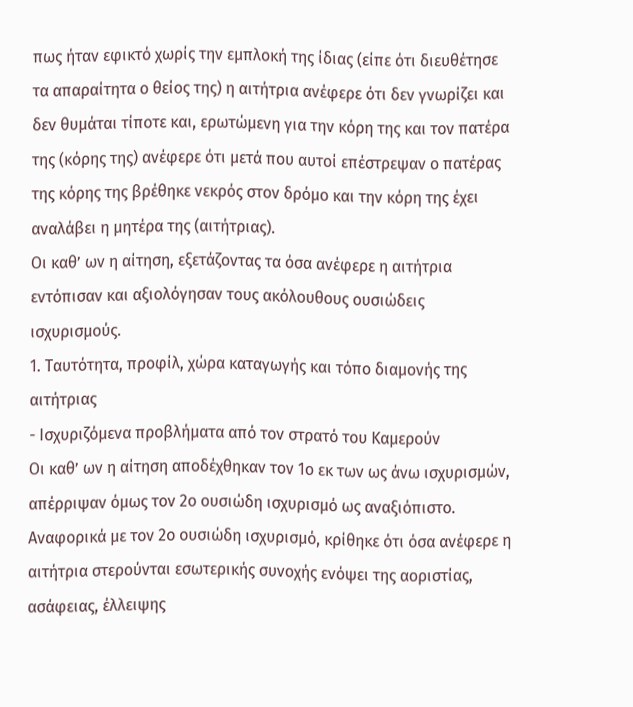πως ήταν εφικτό χωρίς την εμπλοκή της ίδιας (είπε ότι διευθέτησε τα απαραίτητα ο θείος της) η αιτήτρια ανέφερε ότι δεν γνωρίζει και δεν θυμάται τίποτε και, ερωτώμενη για την κόρη της και τον πατέρα της (κόρης της) ανέφερε ότι μετά που αυτοί επέστρεψαν ο πατέρας της κόρης της βρέθηκε νεκρός στον δρόμο και την κόρη της έχει αναλάβει η μητέρα της (αιτήτριας).
Οι καθ’ ων η αίτηση, εξετάζοντας τα όσα ανέφερε η αιτήτρια εντόπισαν και αξιολόγησαν τους ακόλουθους ουσιώδεις ισχυρισμούς.
1. Ταυτότητα, προφίλ, χώρα καταγωγής και τόπο διαμονής της αιτήτριας
- Ισχυριζόμενα προβλήματα από τον στρατό του Καμερούν
Οι καθ’ ων η αίτηση αποδέχθηκαν τον 1ο εκ των ως άνω ισχυρισμών, απέρριψαν όμως τον 2ο ουσιώδη ισχυρισμό ως αναξιόπιστο.
Αναφορικά με τον 2ο ουσιώδη ισχυρισμό, κρίθηκε ότι όσα ανέφερε η αιτήτρια στερούνται εσωτερικής συνοχής ενόψει της αοριστίας, ασάφειας, έλλειψης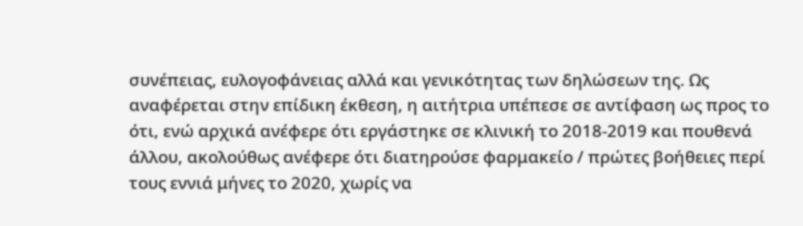συνέπειας, ευλογοφάνειας αλλά και γενικότητας των δηλώσεων της. Ως αναφέρεται στην επίδικη έκθεση, η αιτήτρια υπέπεσε σε αντίφαση ως προς το ότι, ενώ αρχικά ανέφερε ότι εργάστηκε σε κλινική το 2018-2019 και πουθενά άλλου, ακολούθως ανέφερε ότι διατηρούσε φαρμακείο / πρώτες βοήθειες περί τους εννιά μήνες το 2020, χωρίς να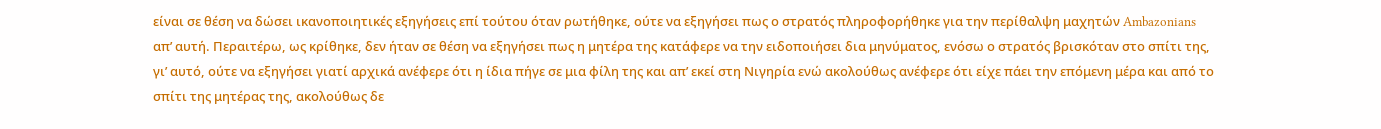είναι σε θέση να δώσει ικανοποιητικές εξηγήσεις επί τούτου όταν ρωτήθηκε, ούτε να εξηγήσει πως ο στρατός πληροφορήθηκε για την περίθαλψη μαχητών Ambazonians απ’ αυτή. Περαιτέρω, ως κρίθηκε, δεν ήταν σε θέση να εξηγήσει πως η μητέρα της κατάφερε να την ειδοποιήσει δια μηνύματος, ενόσω ο στρατός βρισκόταν στο σπίτι της, γι’ αυτό, ούτε να εξηγήσει γιατί αρχικά ανέφερε ότι η ίδια πήγε σε μια φίλη της και απ’ εκεί στη Νιγηρία ενώ ακολούθως ανέφερε ότι είχε πάει την επόμενη μέρα και από το σπίτι της μητέρας της, ακολούθως δε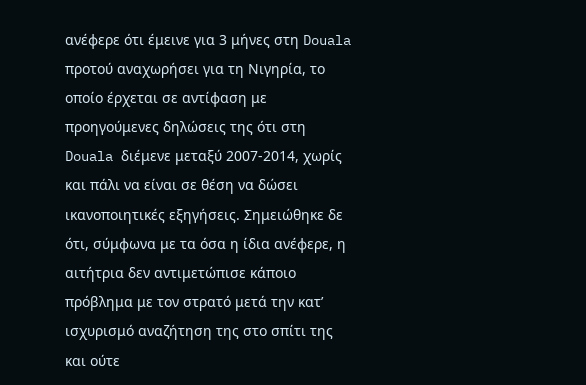ανέφερε ότι έμεινε για 3 μήνες στη Douala προτού αναχωρήσει για τη Νιγηρία, το οποίο έρχεται σε αντίφαση με προηγούμενες δηλώσεις της ότι στη Douala διέμενε μεταξύ 2007-2014, χωρίς και πάλι να είναι σε θέση να δώσει ικανοποιητικές εξηγήσεις. Σημειώθηκε δε ότι, σύμφωνα με τα όσα η ίδια ανέφερε, η αιτήτρια δεν αντιμετώπισε κάποιο πρόβλημα με τον στρατό μετά την κατ’ ισχυρισμό αναζήτηση της στο σπίτι της και ούτε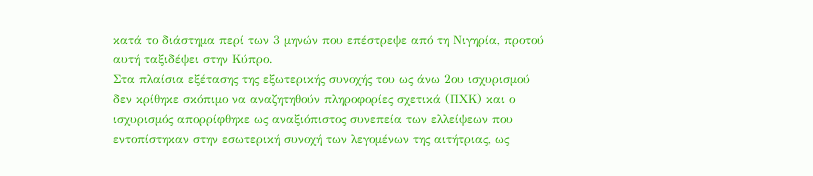κατά το διάστημα περί των 3 μηνών που επέστρεψε από τη Νιγηρία, προτού αυτή ταξιδέψει στην Κύπρο.
Στα πλαίσια εξέτασης της εξωτερικής συνοχής του ως άνω 2ου ισχυρισμού δεν κρίθηκε σκόπιμο να αναζητηθούν πληροφορίες σχετικά (ΠΧΚ) και ο ισχυρισμός απορρίφθηκε ως αναξιόπιστος συνεπεία των ελλείψεων που εντοπίστηκαν στην εσωτερική συνοχή των λεγομένων της αιτήτριας, ως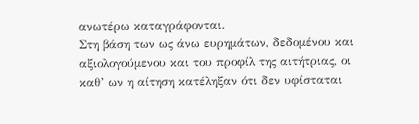ανωτέρω καταγράφονται.
Στη βάση των ως άνω ευρημάτων, δεδομένου και αξιολογούμενου και του προφίλ της αιτήτριας, οι καθ’ ων η αίτηση κατέληξαν ότι δεν υφίσταται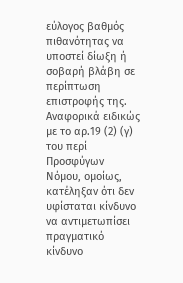εύλογος βαθμός πιθανότητας να υποστεί δίωξη ή σοβαρή βλάβη σε περίπτωση επιστροφής της. Αναφορικά ειδικώς με το αρ.19 (2) (γ) του περί Προσφύγων Νόμου, ομοίως, κατέληξαν ότι δεν υφίσταται κίνδυνο να αντιμετωπίσει πραγματικό κίνδυνο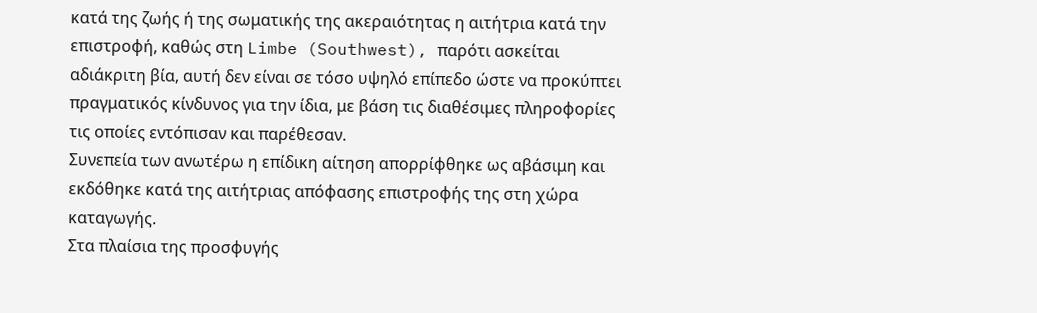κατά της ζωής ή της σωματικής της ακεραιότητας η αιτήτρια κατά την επιστροφή, καθώς στη Limbe (Southwest), παρότι ασκείται αδιάκριτη βία, αυτή δεν είναι σε τόσο υψηλό επίπεδο ώστε να προκύπτει πραγματικός κίνδυνος για την ίδια, με βάση τις διαθέσιμες πληροφορίες τις οποίες εντόπισαν και παρέθεσαν.
Συνεπεία των ανωτέρω η επίδικη αίτηση απορρίφθηκε ως αβάσιμη και εκδόθηκε κατά της αιτήτριας απόφασης επιστροφής της στη χώρα καταγωγής.
Στα πλαίσια της προσφυγής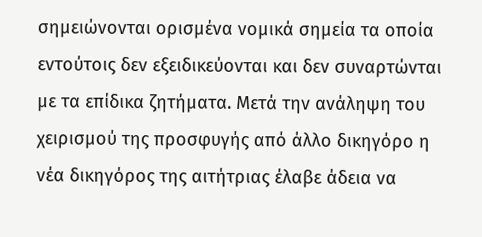σημειώνονται ορισμένα νομικά σημεία τα οποία εντούτοις δεν εξειδικεύονται και δεν συναρτώνται με τα επίδικα ζητήματα. Μετά την ανάληψη του χειρισμού της προσφυγής από άλλο δικηγόρο η νέα δικηγόρος της αιτήτριας έλαβε άδεια να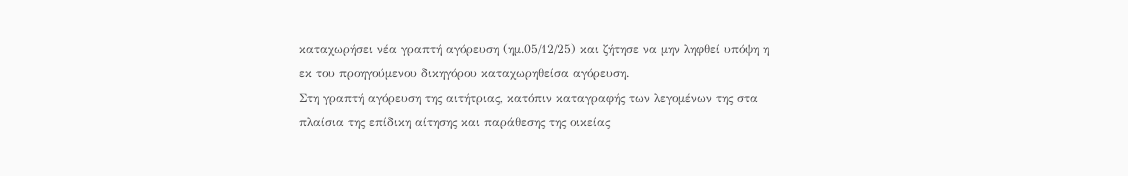καταχωρήσει νέα γραπτή αγόρευση (ημ.05/12/25) και ζήτησε να μην ληφθεί υπόψη η εκ του προηγούμενου δικηγόρου καταχωρηθείσα αγόρευση.
Στη γραπτή αγόρευση της αιτήτριας, κατόπιν καταγραφής των λεγομένων της στα πλαίσια της επίδικη αίτησης και παράθεσης της οικείας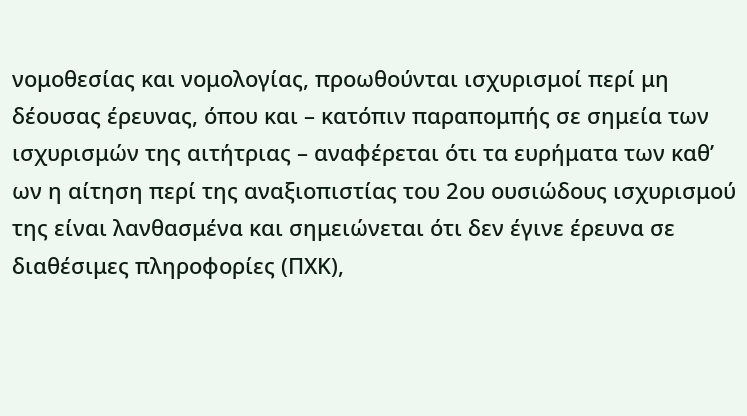νομοθεσίας και νομολογίας, προωθούνται ισχυρισμοί περί μη δέουσας έρευνας, όπου και – κατόπιν παραπομπής σε σημεία των ισχυρισμών της αιτήτριας – αναφέρεται ότι τα ευρήματα των καθ’ ων η αίτηση περί της αναξιοπιστίας του 2ου ουσιώδους ισχυρισμού της είναι λανθασμένα και σημειώνεται ότι δεν έγινε έρευνα σε διαθέσιμες πληροφορίες (ΠΧΚ),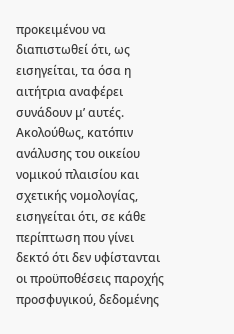προκειμένου να διαπιστωθεί ότι, ως εισηγείται, τα όσα η αιτήτρια αναφέρει συνάδουν μ’ αυτές. Ακολούθως, κατόπιν ανάλυσης του οικείου νομικού πλαισίου και σχετικής νομολογίας, εισηγείται ότι, σε κάθε περίπτωση που γίνει δεκτό ότι δεν υφίστανται οι προϋποθέσεις παροχής προσφυγικού, δεδομένης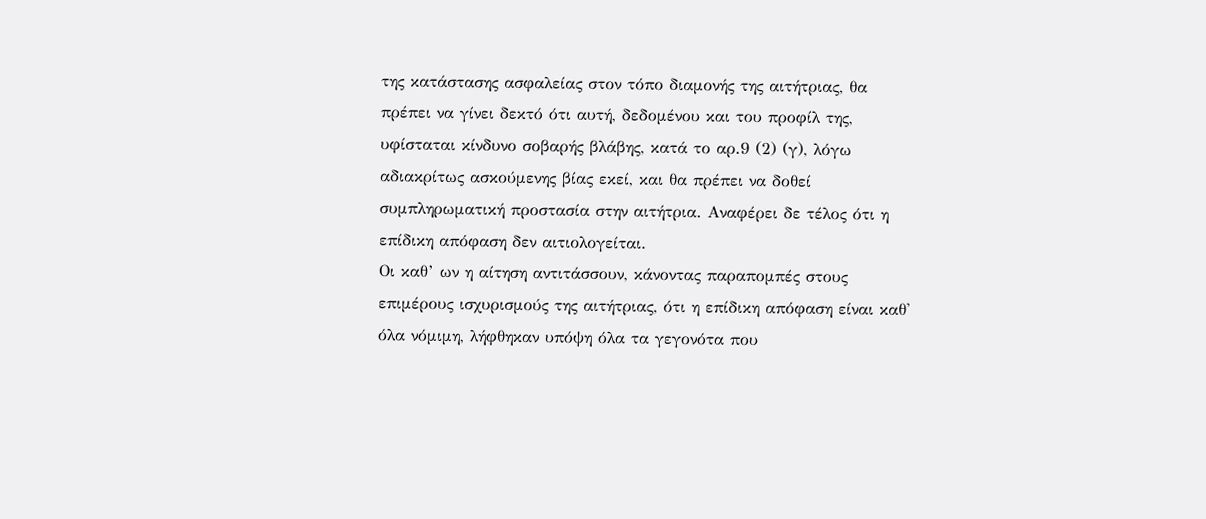της κατάστασης ασφαλείας στον τόπο διαμονής της αιτήτριας, θα πρέπει να γίνει δεκτό ότι αυτή, δεδομένου και του προφίλ της, υφίσταται κίνδυνο σοβαρής βλάβης, κατά το αρ.9 (2) (γ), λόγω αδιακρίτως ασκούμενης βίας εκεί, και θα πρέπει να δοθεί συμπληρωματική προστασία στην αιτήτρια. Αναφέρει δε τέλος ότι η επίδικη απόφαση δεν αιτιολογείται.
Οι καθ’ ων η αίτηση αντιτάσσουν, κάνοντας παραπομπές στους επιμέρους ισχυρισμούς της αιτήτριας, ότι η επίδικη απόφαση είναι καθ' όλα νόμιμη, λήφθηκαν υπόψη όλα τα γεγονότα που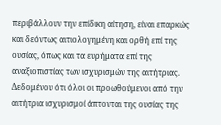περιβάλλουν την επίδικη αίτηση, είναι επαρκώς και δεόντως αιτιολογημένη και ορθή επί της ουσίας, όπως και τα ευρήματα επί της αναξιοπιστίας των ισχυρισμών της αιτήτριας.
Δεδομένου ότι όλοι οι προωθούμενοι από την αιτήτρια ισχυρισμοί άπτονται της ουσίας της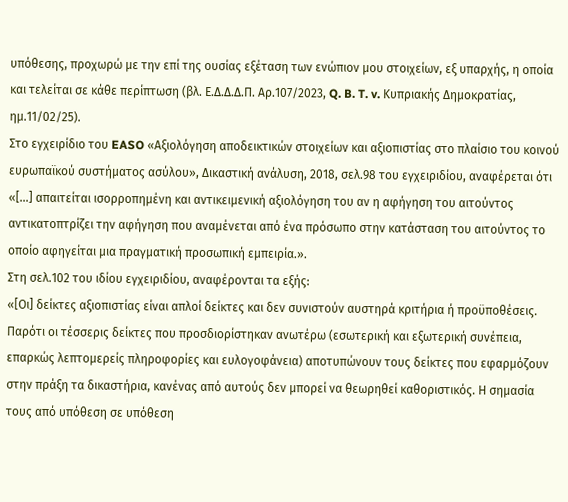υπόθεσης, προχωρώ με την επί της ουσίας εξέταση των ενώπιον μου στοιχείων, εξ υπαρχής, η οποία και τελείται σε κάθε περίπτωση (βλ. Ε.Δ.Δ.Δ.Π. Αρ.107/2023, Q. B. T. v. Κυπριακής Δημοκρατίας, ημ.11/02/25).
Στο εγχειρίδιο του EASO «Αξιολόγηση αποδεικτικών στοιχείων και αξιοπιστίας στο πλαίσιο του κοινού ευρωπαϊκού συστήματος ασύλου», Δικαστική ανάλυση, 2018, σελ.98 του εγχειριδίου, αναφέρεται ότι «[…] απαιτείται ισορροπημένη και αντικειμενική αξιολόγηση του αν η αφήγηση του αιτούντος αντικατοπτρίζει την αφήγηση που αναμένεται από ένα πρόσωπο στην κατάσταση του αιτούντος το οποίο αφηγείται μια πραγματική προσωπική εμπειρία.».
Στη σελ.102 του ιδίου εγχειριδίου, αναφέρονται τα εξής:
«[Οι] δείκτες αξιοπιστίας είναι απλοί δείκτες και δεν συνιστούν αυστηρά κριτήρια ή προϋποθέσεις. Παρότι οι τέσσερις δείκτες που προσδιορίστηκαν ανωτέρω (εσωτερική και εξωτερική συνέπεια, επαρκώς λεπτομερείς πληροφορίες και ευλογοφάνεια) αποτυπώνουν τους δείκτες που εφαρμόζουν στην πράξη τα δικαστήρια, κανένας από αυτούς δεν μπορεί να θεωρηθεί καθοριστικός. Η σημασία τους από υπόθεση σε υπόθεση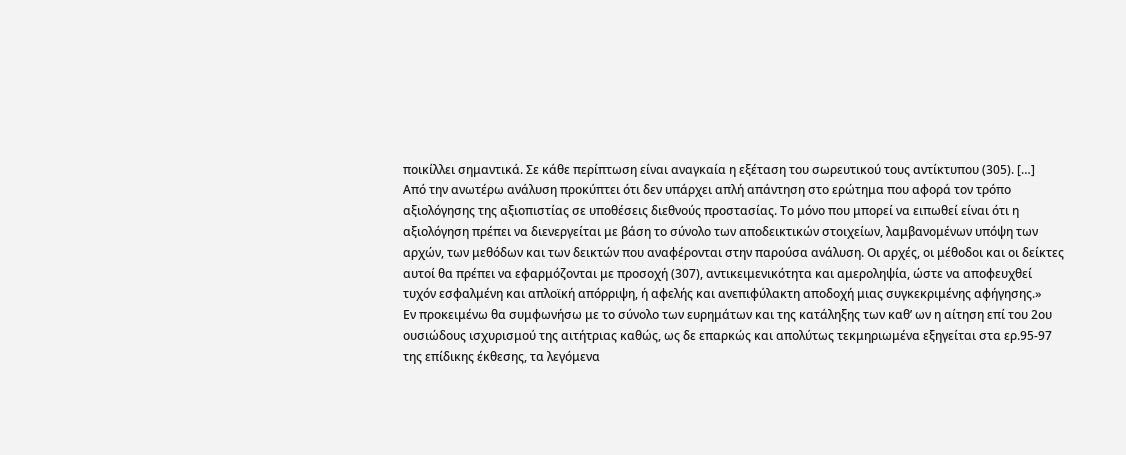ποικίλλει σημαντικά. Σε κάθε περίπτωση είναι αναγκαία η εξέταση του σωρευτικού τους αντίκτυπου (305). […]
Από την ανωτέρω ανάλυση προκύπτει ότι δεν υπάρχει απλή απάντηση στο ερώτημα που αφορά τον τρόπο αξιολόγησης της αξιοπιστίας σε υποθέσεις διεθνούς προστασίας. Το μόνο που μπορεί να ειπωθεί είναι ότι η αξιολόγηση πρέπει να διενεργείται με βάση το σύνολο των αποδεικτικών στοιχείων, λαμβανομένων υπόψη των αρχών, των μεθόδων και των δεικτών που αναφέρονται στην παρούσα ανάλυση. Οι αρχές, οι μέθοδοι και οι δείκτες αυτοί θα πρέπει να εφαρμόζονται με προσοχή (307), αντικειμενικότητα και αμεροληψία, ώστε να αποφευχθεί τυχόν εσφαλμένη και απλοϊκή απόρριψη, ή αφελής και ανεπιφύλακτη αποδοχή μιας συγκεκριμένης αφήγησης.»
Εν προκειμένω θα συμφωνήσω με το σύνολο των ευρημάτων και της κατάληξης των καθ’ ων η αίτηση επί του 2ου ουσιώδους ισχυρισμού της αιτήτριας καθώς, ως δε επαρκώς και απολύτως τεκμηριωμένα εξηγείται στα ερ.95-97 της επίδικης έκθεσης, τα λεγόμενα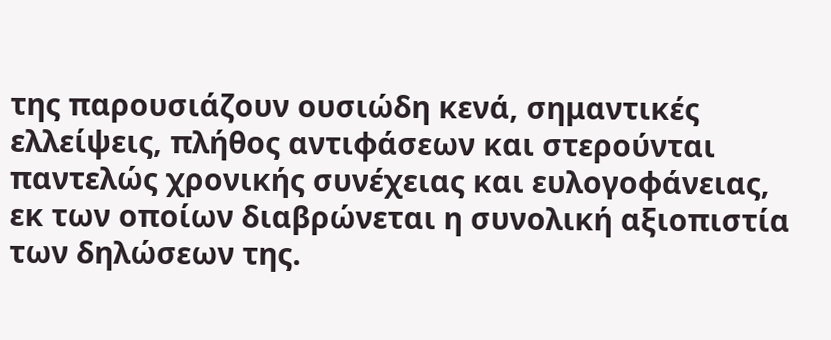της παρουσιάζουν ουσιώδη κενά, σημαντικές ελλείψεις, πλήθος αντιφάσεων και στερούνται παντελώς χρονικής συνέχειας και ευλογοφάνειας, εκ των οποίων διαβρώνεται η συνολική αξιοπιστία των δηλώσεων της.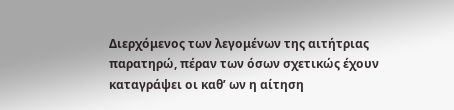Διερχόμενος των λεγομένων της αιτήτριας παρατηρώ, πέραν των όσων σχετικώς έχουν καταγράψει οι καθ’ ων η αίτηση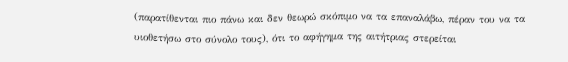(παρατίθενται πιο πάνω και δεν θεωρώ σκόπιμο να τα επαναλάβω, πέραν του να τα υιοθετήσω στο σύνολο τους), ότι το αφήγημα της αιτήτριας στερείται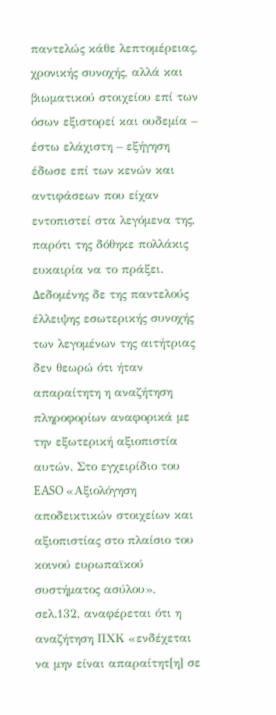παντελώς κάθε λεπτομέρειας, χρονικής συνοχής, αλλά και βιωματικού στοιχείου επί των όσων εξιστορεί και ουδεμία – έστω ελάχιστη – εξήγηση έδωσε επί των κενών και αντιφάσεων που είχαν εντοπιστεί στα λεγόμενα της, παρότι της δόθηκε πολλάκις ευκαιρία να το πράξει.
Δεδομένης δε της παντελούς έλλειψης εσωτερικής συνοχής των λεγομένων της αιτήτριας δεν θεωρώ ότι ήταν απαραίτητη η αναζήτηση πληροφορίων αναφορικά με την εξωτερική αξιοπιστία αυτών. Στο εγχειρίδιο του EASO «Αξιολόγηση αποδεικτικών στοιχείων και αξιοπιστίας στο πλαίσιο του κοινού ευρωπαϊκού συστήματος ασύλου», σελ.132, αναφέρεται ότι η αναζήτηση ΠΧΚ «ενδέχεται να μην είναι απαραίτητ[η] σε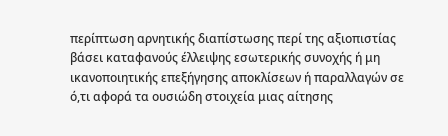περίπτωση αρνητικής διαπίστωσης περί της αξιοπιστίας βάσει καταφανούς έλλειψης εσωτερικής συνοχής ή μη ικανοποιητικής επεξήγησης αποκλίσεων ή παραλλαγών σε ό,τι αφορά τα ουσιώδη στοιχεία μιας αίτησης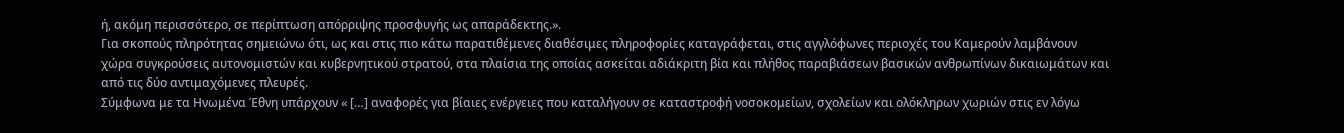ή, ακόμη περισσότερο, σε περίπτωση απόρριψης προσφυγής ως απαράδεκτης.».
Για σκοπούς πληρότητας σημειώνω ότι, ως και στις πιο κάτω παρατιθέμενες διαθέσιμες πληροφορίες καταγράφεται, στις αγγλόφωνες περιοχές του Καμερούν λαμβάνουν χώρα συγκρούσεις αυτονομιστών και κυβερνητικού στρατού, στα πλαίσια της οποίας ασκείται αδιάκριτη βία και πλήθος παραβιάσεων βασικών ανθρωπίνων δικαιωμάτων και από τις δύο αντιμαχόμενες πλευρές.
Σύμφωνα με τα Ηνωμένα Έθνη υπάρχουν « […] αναφορές για βίαιες ενέργειες που καταλήγουν σε καταστροφή νοσοκομείων, σχολείων και ολόκληρων χωριών στις εν λόγω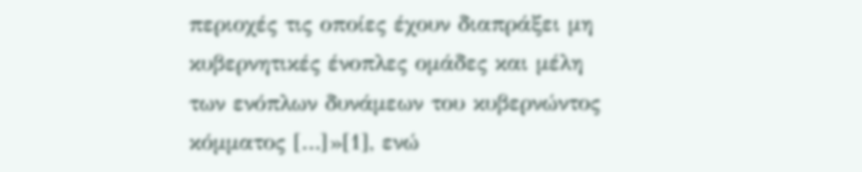περιοχές τις οποίες έχουν διαπράξει μη κυβερνητικές ένοπλες ομάδες και μέλη των ενόπλων δυνάμεων του κυβερνώντος κόμματος […]»[1], ενώ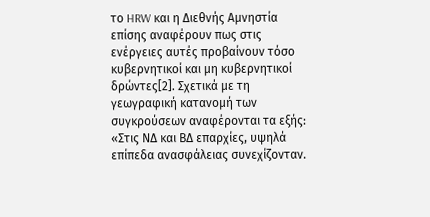το HRW και η Διεθνής Αμνηστία επίσης αναφέρουν πως στις ενέργειες αυτές προβαίνουν τόσο κυβερνητικοί και μη κυβερνητικοί δρώντες[2]. Σχετικά με τη γεωγραφική κατανομή των συγκρούσεων αναφέρονται τα εξής: «Στις ΝΔ και ΒΔ επαρχίες, υψηλά επίπεδα ανασφάλειας συνεχίζονταν.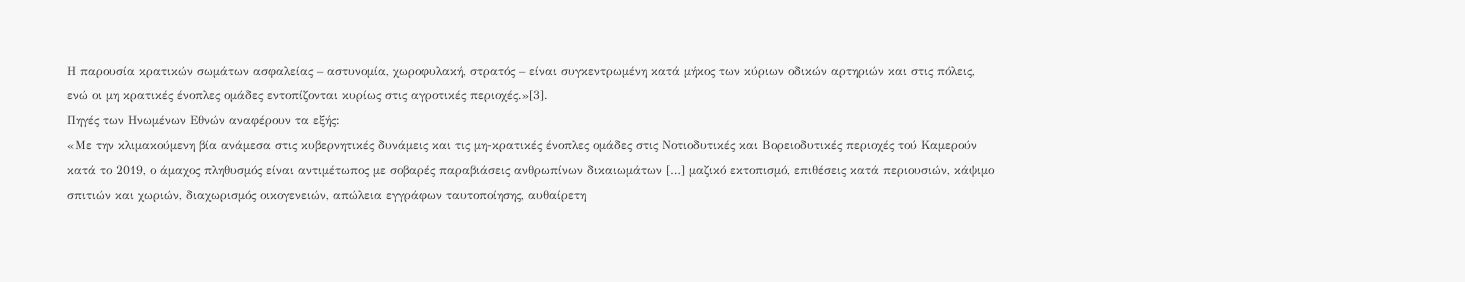Η παρουσία κρατικών σωμάτων ασφαλείας – αστυνομία, χωροφυλακή, στρατός – είναι συγκεντρωμένη κατά μήκος των κύριων οδικών αρτηριών και στις πόλεις, ενώ οι μη κρατικές ένοπλες ομάδες εντοπίζονται κυρίως στις αγροτικές περιοχές.»[3].
Πηγές των Ηνωμένων Εθνών αναφέρουν τα εξής:
«Με την κλιμακούμενη βία ανάμεσα στις κυβερνητικές δυνάμεις και τις μη-κρατικές ένοπλες ομάδες στις Νοτιοδυτικές και Βορειοδυτικές περιοχές τού Καμερούν κατά το 2019, ο άμαχος πληθυσμός είναι αντιμέτωπος με σοβαρές παραβιάσεις ανθρωπίνων δικαιωμάτων […] μαζικό εκτοπισμό, επιθέσεις κατά περιουσιών, κάψιμο σπιτιών και χωριών, διαχωρισμός οικογενειών, απώλεια εγγράφων ταυτοποίησης, αυθαίρετη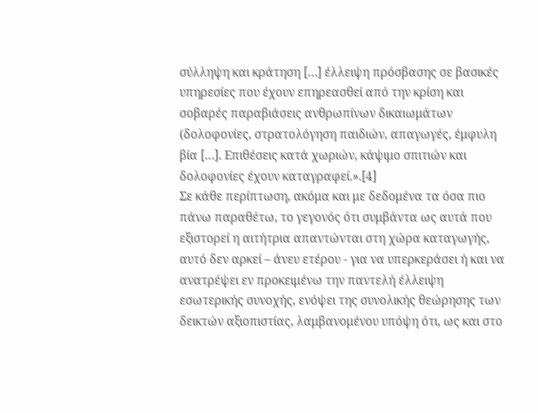σύλληψη και κράτηση […] έλλειψη πρόσβασης σε βασικές υπηρεσίες που έχουν επηρεασθεί από την κρίση και σοβαρές παραβιάσεις ανθρωπίνων δικαιωμάτων (δολοφονίες, στρατολόγηση παιδιών, απαγωγές, έμφυλη βία […]. Επιθέσεις κατά χωριών, κάψιμο σπιτιών και δολοφονίες έχουν καταγραφεί.».[4]
Σε κάθε περίπτωση, ακόμα και με δεδομένα τα όσα πιο πάνω παραθέτω, το γεγονός ότι συμβάντα ως αυτά που εξιστορεί η αιτήτρια απαντώνται στη χώρα καταγωγής, αυτό δεν αρκεί – άνευ ετέρου - για να υπερκεράσει ή και να ανατρέψει εν προκειμένω την παντελή έλλειψη εσωτερικής συνοχής, ενόψει της συνολικής θεώρησης των δεικτών αξιοπιστίας, λαμβανομένου υπόψη ότι, ως και στο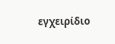εγχειρίδιο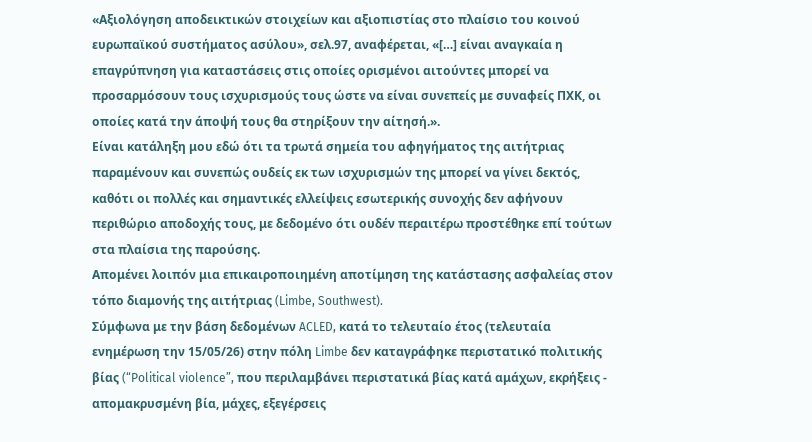«Αξιολόγηση αποδεικτικών στοιχείων και αξιοπιστίας στο πλαίσιο του κοινού ευρωπαϊκού συστήματος ασύλου», σελ.97, αναφέρεται, «[…] είναι αναγκαία η επαγρύπνηση για καταστάσεις στις οποίες ορισμένοι αιτούντες μπορεί να προσαρμόσουν τους ισχυρισμούς τους ώστε να είναι συνεπείς με συναφείς ΠΧΚ, οι οποίες κατά την άποψή τους θα στηρίξουν την αίτησή.».
Είναι κατάληξη μου εδώ ότι τα τρωτά σημεία του αφηγήματος της αιτήτριας παραμένουν και συνεπώς ουδείς εκ των ισχυρισμών της μπορεί να γίνει δεκτός, καθότι οι πολλές και σημαντικές ελλείψεις εσωτερικής συνοχής δεν αφήνουν περιθώριο αποδοχής τους, με δεδομένο ότι ουδέν περαιτέρω προστέθηκε επί τούτων στα πλαίσια της παρούσης.
Απομένει λοιπόν μια επικαιροποιημένη αποτίμηση της κατάστασης ασφαλείας στον τόπο διαμονής της αιτήτριας (Limbe, Southwest).
Σύμφωνα με την βάση δεδομένων ACLED, κατά το τελευταίο έτος (τελευταία ενημέρωση την 15/05/26) στην πόλη Limbe δεν καταγράφηκε περιστατικό πολιτικής βίας (“Political violence”, που περιλαμβάνει περιστατικά βίας κατά αμάχων, εκρήξεις - απομακρυσμένη βία, μάχες, εξεγέρσεις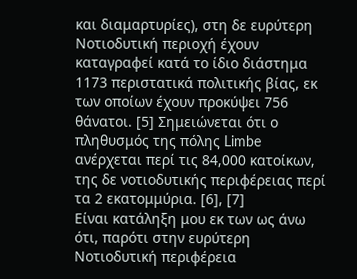και διαμαρτυρίες), στη δε ευρύτερη Νοτιοδυτική περιοχή έχουν καταγραφεί κατά το ίδιο διάστημα 1173 περιστατικά πολιτικής βίας, εκ των οποίων έχουν προκύψει 756 θάνατοι. [5] Σημειώνεται ότι ο πληθυσμός της πόλης Limbe ανέρχεται περί τις 84,000 κατοίκων, της δε νοτιοδυτικής περιφέρειας περί τα 2 εκατομμύρια. [6], [7]
Είναι κατάληξη μου εκ των ως άνω ότι, παρότι στην ευρύτερη Νοτιοδυτική περιφέρεια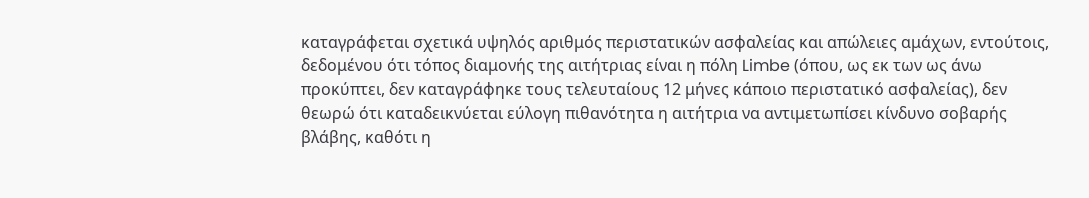καταγράφεται σχετικά υψηλός αριθμός περιστατικών ασφαλείας και απώλειες αμάχων, εντούτοις, δεδομένου ότι τόπος διαμονής της αιτήτριας είναι η πόλη Limbe (όπου, ως εκ των ως άνω προκύπτει, δεν καταγράφηκε τους τελευταίους 12 μήνες κάποιο περιστατικό ασφαλείας), δεν θεωρώ ότι καταδεικνύεται εύλογη πιθανότητα η αιτήτρια να αντιμετωπίσει κίνδυνο σοβαρής βλάβης, καθότι η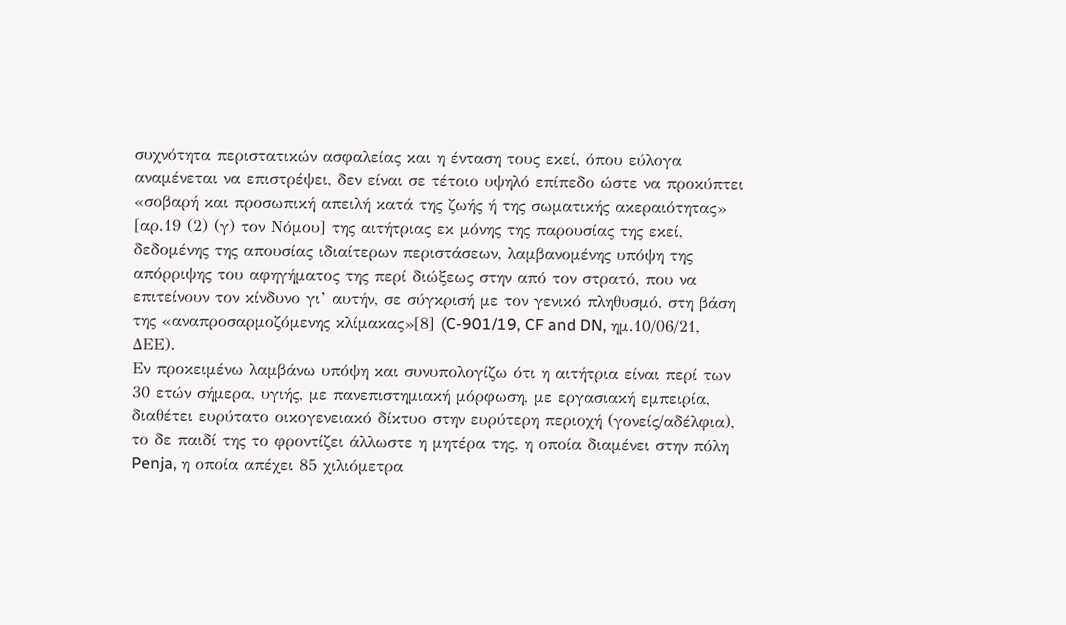συχνότητα περιστατικών ασφαλείας και η ένταση τους εκεί, όπου εύλογα αναμένεται να επιστρέψει, δεν είναι σε τέτοιο υψηλό επίπεδο ώστε να προκύπτει «σοβαρή και προσωπική απειλή κατά της ζωής ή της σωματικής ακεραιότητας» [αρ.19 (2) (γ) τον Νόμου] της αιτήτριας εκ μόνης της παρουσίας της εκεί, δεδομένης της απουσίας ιδιαίτερων περιστάσεων, λαμβανομένης υπόψη της απόρριψης του αφηγήματος της περί διώξεως στην από τον στρατό, που να επιτείνουν τον κίνδυνο γι’ αυτήν, σε σύγκρισή με τον γενικό πληθυσμό, στη βάση της «αναπροσαρμοζόμενης κλίμακας»[8] (C-901/19, CF and DN, ημ.10/06/21, ΔΕΕ).
Εν προκειμένω λαμβάνω υπόψη και συνυπολογίζω ότι η αιτήτρια είναι περί των 30 ετών σήμερα, υγιής, με πανεπιστημιακή μόρφωση, με εργασιακή εμπειρία, διαθέτει ευρύτατο οικογενειακό δίκτυο στην ευρύτερη περιοχή (γονείς/αδέλφια), το δε παιδί της το φροντίζει άλλωστε η μητέρα της, η οποία διαμένει στην πόλη Penja, η οποία απέχει 85 χιλιόμετρα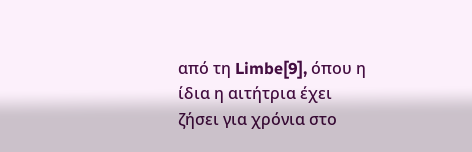από τη Limbe[9], όπου η ίδια η αιτήτρια έχει ζήσει για χρόνια στο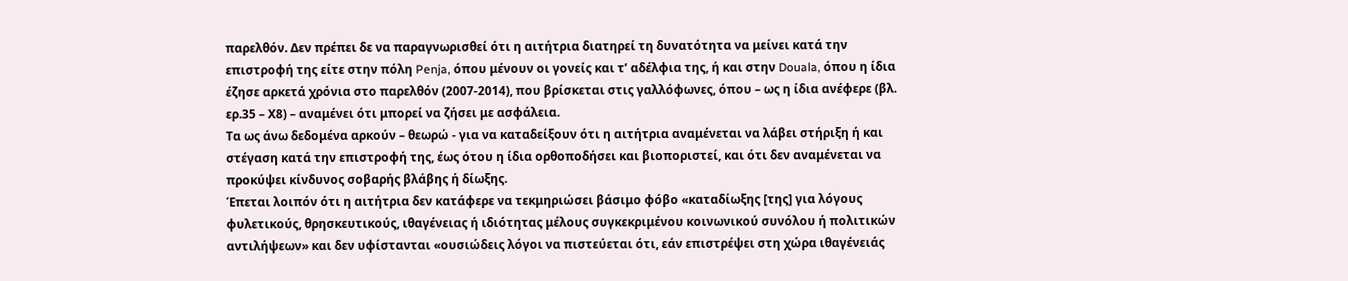παρελθόν. Δεν πρέπει δε να παραγνωρισθεί ότι η αιτήτρια διατηρεί τη δυνατότητα να μείνει κατά την επιστροφή της είτε στην πόλη Penja, όπου μένουν οι γονείς και τ’ αδέλφια της, ή και στην Douala, όπου η ίδια έζησε αρκετά χρόνια στο παρελθόν (2007-2014), που βρίσκεται στις γαλλόφωνες, όπου – ως η ίδια ανέφερε (βλ. ερ.35 – Χ8) – αναμένει ότι μπορεί να ζήσει με ασφάλεια.
Τα ως άνω δεδομένα αρκούν – θεωρώ - για να καταδείξουν ότι η αιτήτρια αναμένεται να λάβει στήριξη ή και στέγαση κατά την επιστροφή της, έως ότου η ίδια ορθοποδήσει και βιοποριστεί, και ότι δεν αναμένεται να προκύψει κίνδυνος σοβαρής βλάβης ή δίωξης.
Έπεται λοιπόν ότι η αιτήτρια δεν κατάφερε να τεκμηριώσει βάσιμο φόβο «καταδίωξης [της] για λόγους φυλετικούς, θρησκευτικούς, ιθαγένειας ή ιδιότητας μέλους συγκεκριμένου κοινωνικού συνόλου ή πολιτικών αντιλήψεων» και δεν υφίστανται «ουσιώδεις λόγοι να πιστεύεται ότι, εάν επιστρέψει στη χώρα ιθαγένειάς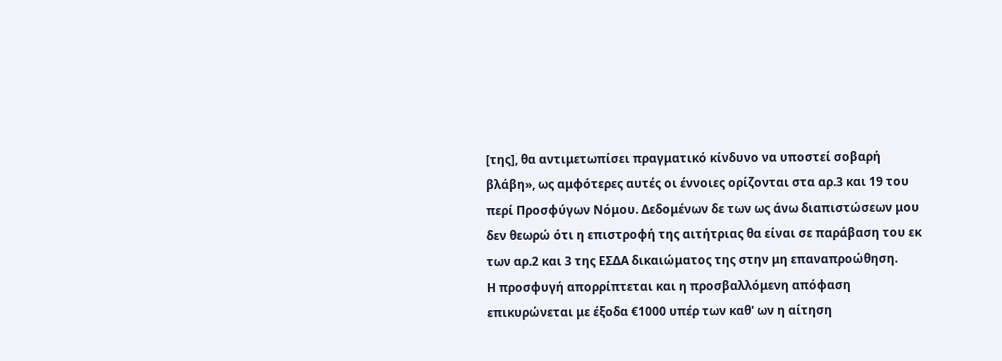[της], θα αντιμετωπίσει πραγματικό κίνδυνο να υποστεί σοβαρή βλάβη», ως αμφότερες αυτές οι έννοιες ορίζονται στα αρ.3 και 19 του περί Προσφύγων Νόμου. Δεδομένων δε των ως άνω διαπιστώσεων μου δεν θεωρώ ότι η επιστροφή της αιτήτριας θα είναι σε παράβαση του εκ των αρ.2 και 3 της ΕΣΔΑ δικαιώματος της στην μη επαναπροώθηση.
Η προσφυγή απορρίπτεται και η προσβαλλόμενη απόφαση επικυρώνεται με έξοδα €1000 υπέρ των καθ' ων η αίτηση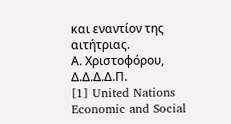και εναντίον της αιτήτριας.
Α. Χριστοφόρου, Δ.Δ.Δ.Δ.Π.
[1] United Nations Economic and Social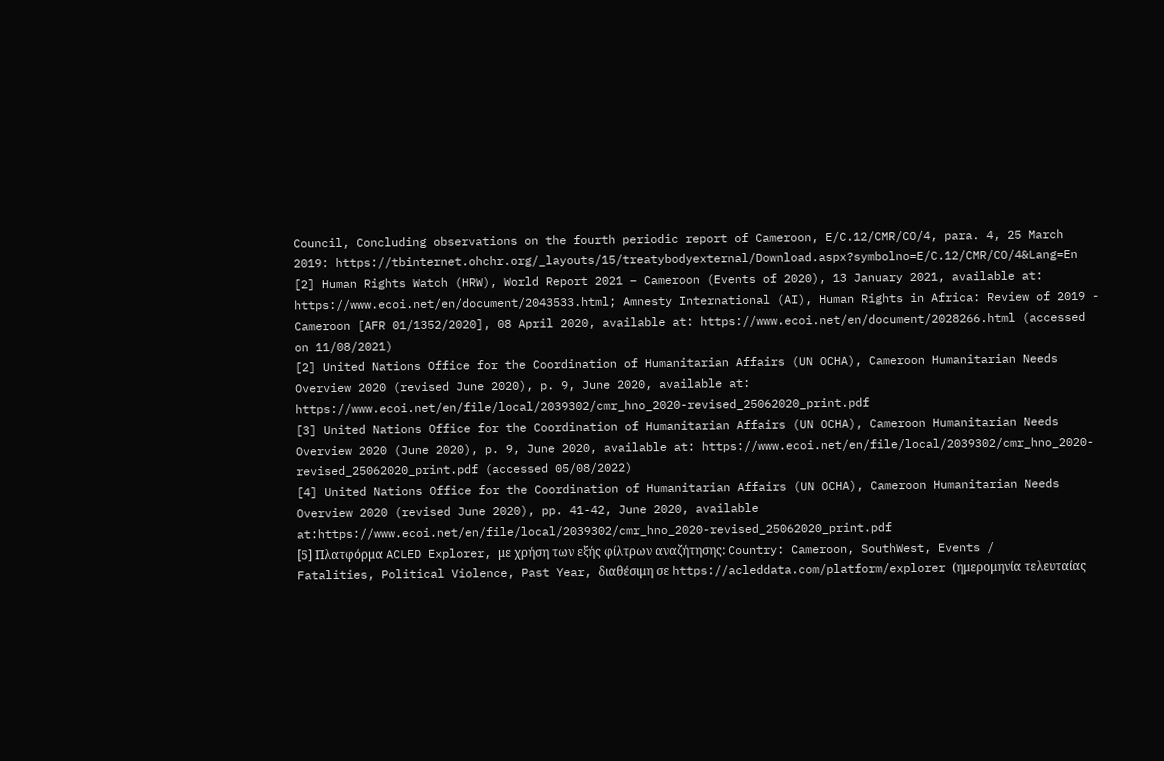Council, Concluding observations on the fourth periodic report of Cameroon, E/C.12/CMR/CO/4, para. 4, 25 March 2019: https://tbinternet.ohchr.org/_layouts/15/treatybodyexternal/Download.aspx?symbolno=E/C.12/CMR/CO/4&Lang=En
[2] Human Rights Watch (HRW), World Report 2021 – Cameroon (Events of 2020), 13 January 2021, available at: https://www.ecoi.net/en/document/2043533.html; Amnesty International (AI), Human Rights in Africa: Review of 2019 - Cameroon [AFR 01/1352/2020], 08 April 2020, available at: https://www.ecoi.net/en/document/2028266.html (accessed on 11/08/2021)
[2] United Nations Office for the Coordination of Humanitarian Affairs (UN OCHA), Cameroon Humanitarian Needs Overview 2020 (revised June 2020), p. 9, June 2020, available at: https://www.ecoi.net/en/file/local/2039302/cmr_hno_2020-revised_25062020_print.pdf
[3] United Nations Office for the Coordination of Humanitarian Affairs (UN OCHA), Cameroon Humanitarian Needs Overview 2020 (June 2020), p. 9, June 2020, available at: https://www.ecoi.net/en/file/local/2039302/cmr_hno_2020-revised_25062020_print.pdf (accessed 05/08/2022)
[4] United Nations Office for the Coordination of Humanitarian Affairs (UN OCHA), Cameroon Humanitarian Needs Overview 2020 (revised June 2020), pp. 41-42, June 2020, available at:https://www.ecoi.net/en/file/local/2039302/cmr_hno_2020-revised_25062020_print.pdf
[5] Πλατφόρμα ACLED Explorer, με χρήση των εξής φίλτρων αναζήτησης: Country: Cameroon, SouthWest, Events / Fatalities, Political Violence, Past Year, διαθέσιμη σε https://acleddata.com/platform/explorer (ημερομηνία τελευταίας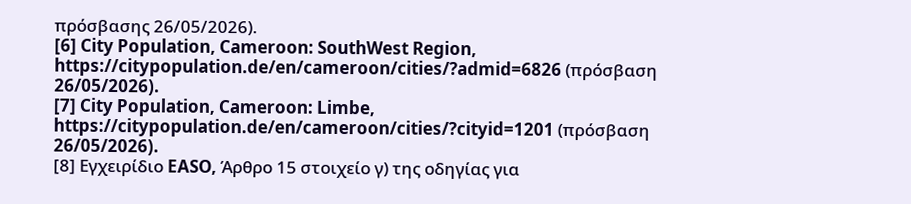πρόσβασης 26/05/2026).
[6] City Population, Cameroon: SouthWest Region, https://citypopulation.de/en/cameroon/cities/?admid=6826 (πρόσβαση 26/05/2026).
[7] City Population, Cameroon: Limbe, https://citypopulation.de/en/cameroon/cities/?cityid=1201 (πρόσβαση 26/05/2026).
[8] Εγχειρίδιο EASO, Άρθρο 15 στοιχείο γ) της οδηγίας για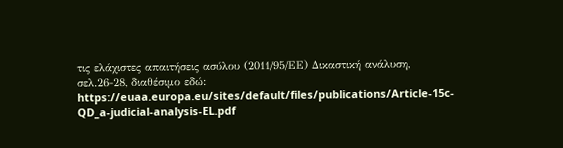τις ελάχιστες απαιτήσεις ασύλου (2011/95/ΕΕ) Δικαστική ανάλυση, σελ.26-28, διαθέσιμο εδώ: https://euaa.europa.eu/sites/default/files/publications/Article-15c-QD_a-judicial-analysis-EL.pdf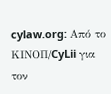cylaw.org: Από το ΚΙΝOΠ/CyLii για τον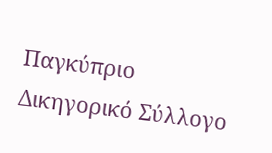Παγκύπριο Δικηγορικό Σύλλογο